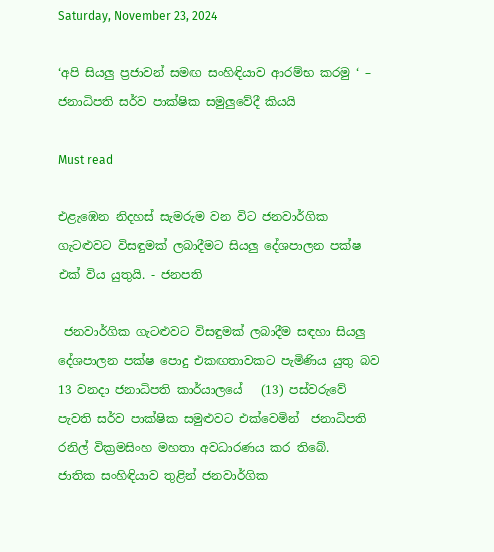Saturday, November 23, 2024

‘අපි සියලු ප්‍රජාවන් සමඟ සංහිඳියාව ආරම්භ කරමු ‘ – ජනාධිපති සර්ව පාක්ෂික සමුලුවේදී කියයි

Must read

එළැඹෙන ‍නිදහස් සැමරුම වන විට ජනවාර්ගික ගැටළුවට විසඳුමක් ලබාදීමට සියලු දේශපාලන පක්ෂ එක් විය යුතුයි. - ජනපති

 ජනවාර්ගික ගැටළුවට විසඳුමක් ලබාදීම සඳහා සියලු දේශපාලන පක්ෂ පොදු එකඟතාවකට පැමිණිය යුතු බව 13 වනදා ජනාධිපති කාර්යාලයේ   (13) පස්වරුවේ පැවති සර්ව පාක්ෂික සමුළුවට එක්වෙමින්  ජනාධිපති රනිල් වික්‍රමසිංහ මහතා අවධාරණය කර තිබේ.
ජාතික සංහිඳියාව තුළින් ජනවාර්ගික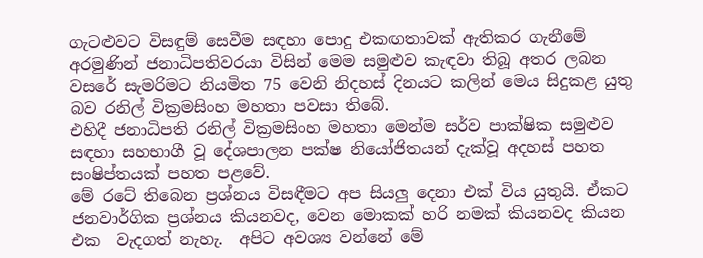ගැටළුවට විසඳුම් සෙවීම සඳහා පොදු එකඟතාවක් ඇතිකර ගැනීමේ අරමුණින් ජනාධිපතිවරයා විසින් මෙම සමුළුව කැඳවා තිබූ අතර ලබන වසරේ සැමරිමට නියමිත 75 වෙනි නිදහස් දිනයට කලින් මෙය සිදුකළ යුතු බව රනිල් වික්‍රමසිංහ මහතා පවසා තිබේ.
එහිදී ජනාධිපති රනිල් වික්‍රමසිංහ මහතා මෙන්ම සර්ව පාක්ෂික සමුළුව සඳහා සහභාගී වූ දේශපාලන පක්ෂ නියෝජිතයන් දැක්වූ අදහස් පහත සංෂිප්තයක් පහත පළවේ.
මේ රටේ තිබෙන ප්‍රශ්නය විසඳීමට අප සියලු දෙනා එක් විය යුතුයි. ඒකට ජනවාර්ගික ප්‍රශ්නය කියනවද, වෙන මොකක් හරි නමක් කියනවද කියන එක  වැදගත් නැහැ.  අපිට අවශ්‍ය වන්නේ මේ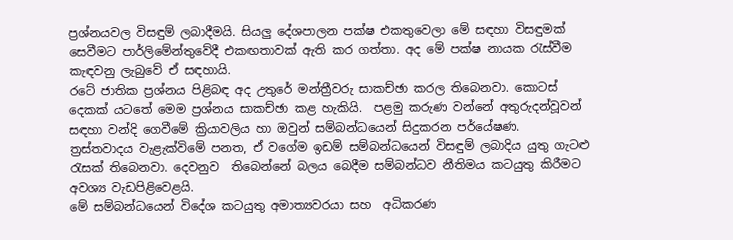ප්‍රශ්නයවල විසඳුම් ලබාදීමයි. සියලු දේශපාලන පක්ෂ එකතුවෙලා මේ සඳහා විසඳුමක් සෙවීමට පාර්ලිමේන්තුවේදී එකඟතාවක් ඇති කර ගත්තා. අද මේ පක්ෂ නායක රැස්වීම කැඳවනු ලැබුවේ ඒ සඳහායි.
රටේ ජාතික ප්‍රශ්නය පිළිබඳ අද උතුරේ මන්ත්‍රීවරු සාකච්ඡා කරල තිබෙනවා. කොටස් දෙකක් යටතේ මෙම ප්‍රශ්නය සාකච්ඡා කළ හැකියි.  පළමු කරුණ වන්නේ අතුරුදන්වූවන් සඳහා වන්දි ගෙවීමේ ක්‍රියාවලිය හා ඔවුන් සම්බන්ධයෙන් සිදුකරන පර්යේෂණ.   ත්‍රස්තවාදය වැළැක්විමේ පනත, ඒ වගේම ඉඩම් සම්බන්ධයෙන් විසඳුම් ලබාදිය යුතු ගැටළු රැසක් තිබෙනවා. දෙවනුව  තිබෙන්නේ බලය බෙදීම සම්බන්ධව නීතිමය කටයුතු කිරීමට අවශ්‍ය වැඩපිළිවෙළයි.
මේ සම්බන්ධයෙන් විදේශ කටයුතු අමාත්‍යවරයා සහ  අධිකරණ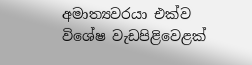අමාත්‍යවරයා එක්ව විශේෂ වැඩපිළිවෙළක්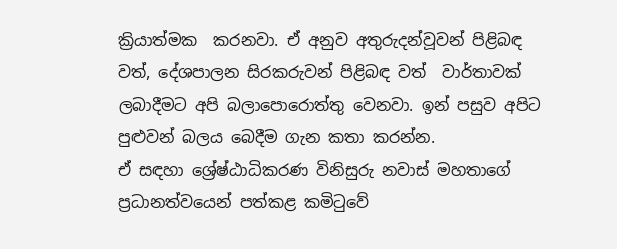ක්‍රියාත්මක  කරනවා. ඒ අනුව අතුරුදන්වූවන් පිළිබඳ වත්, දේශපාලන සිරකරුවන් පිළිබඳ වත්  වාර්තාවක් ලබාදීමට අපි බලාපොරොත්තු වෙනවා. ඉන් පසුව අපිට පුළුවන් බලය බෙදීම ගැන කතා කරන්න.
ඒ සඳහා ශ්‍රේෂ්ඨාධිකරණ විනිසුරු නවාස් මහතාගේ ප්‍රධානත්වයෙන් පත්කළ කමිටුවේ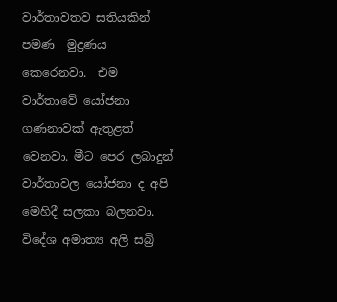වාර්තාවතව සතියකින් පමණ  මුද්‍රණය කෙරෙනවා.  එම වාර්තාවේ යෝජනා ගණනාවක් ඇතුළත් වෙනවා. මීට පෙර ලබාදුන් වාර්තාවල යෝජනා ද අපි මෙහිදී සලකා බලනවා.
විදේශ අමාත්‍ය අලි සබ්‍රි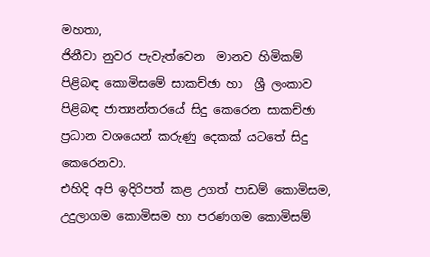මහතා,
ජිනීවා නුවර පැවැත්වෙන  මානව හිමිකම් පිළිබඳ කොමිසමේ සාකච්ඡා හා  ශ්‍රී ලංකාව පිළිබඳ ජාත්‍යන්තරයේ සිදු කෙරෙන සාකච්ඡා ප්‍රධාන වශයෙන් කරුණු දෙකක් යටතේ සිදු කෙරෙනවා.
එහිදි අපි ඉදිරිපත් කළ උගත් පාඩම් කොමිසම,  උදුලාගම කොමිසම හා පරණගම කොමිසම්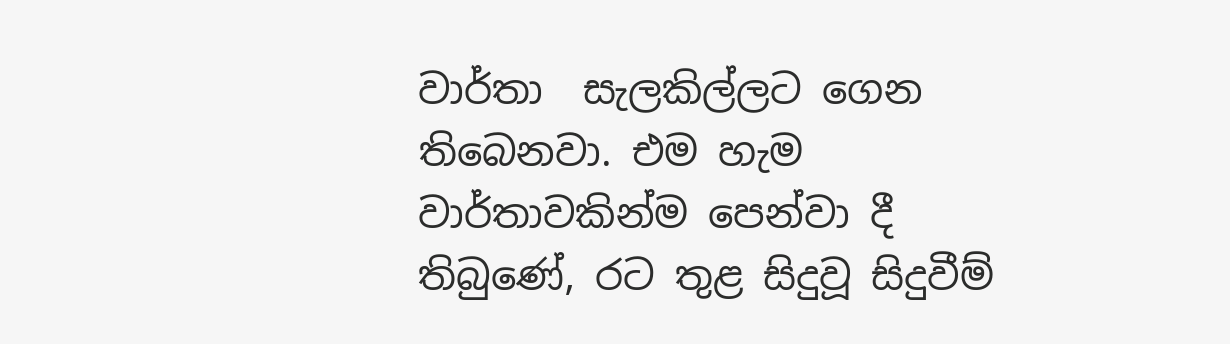වාර්තා  සැලකිල්ලට ගෙන තිබෙනවා. එම හැම වාර්තාවකින්ම පෙන්වා දී තිබුණේ, රට තුළ සිදුවූ සිදුවීම්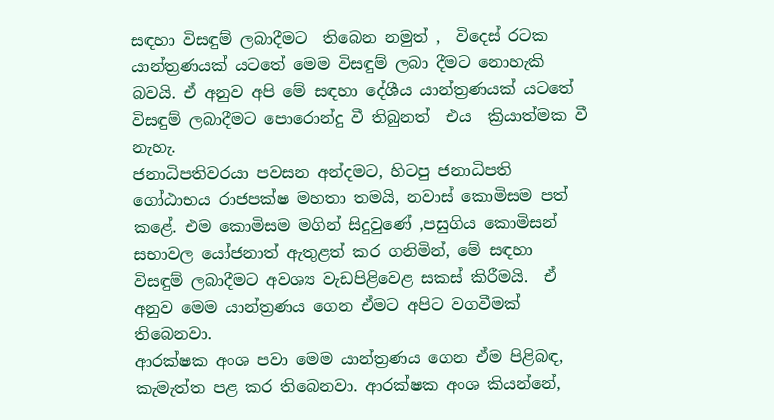සඳහා විසඳුම් ලබාදීමට  තිබෙන නමුත් ,  විදෙස් රටක යාන්ත්‍රණයක් යටතේ මෙම විසඳුම් ලබා දීමට නොහැකි බවයි. ඒ අනුව අපි මේ සඳහා දේශීය යාන්ත්‍රණයක් යටතේ විසඳුම් ලබාදීමට පොරොන්දු වී තිබුනත්  එය  ක්‍රියාත්මක වී නැහැ.
ජනාධිපතිවරයා පවසන අන්දමට, හිටපු ජනාධිපති ගෝඨාභය රාජපක්ෂ මහතා තමයි, නවාස් කොමිසම පත් කළේ. එම කොමිසම මගින් සිදුවුණේ ,පසුගිය කොමිසන් සභාවල යෝජනාත් ඇතුළත් කර ගනිමින්, මේ සඳහා විසඳුම් ලබාදීමට අවශ්‍ය වැඩපිළිවෙළ සකස් කිරීමයි.  ඒ අනුව මෙම යාන්ත්‍රණය ගෙන ඒමට අපිට වගවීමක් තිබෙනවා.
ආරක්ෂක අංශ පවා මෙම යාන්ත්‍රණය ගෙන ඒම පිළිබඳ, කැමැත්ත පළ කර තිබෙනවා. ආරක්ෂක අංශ කියන්නේ,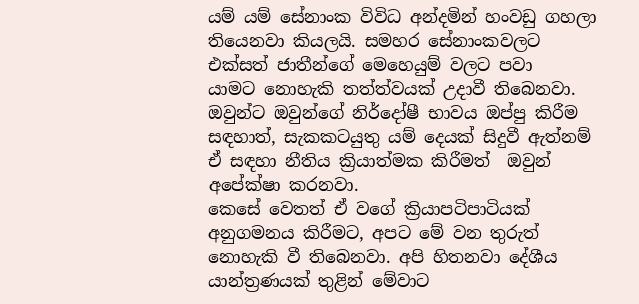යම් යම් සේනාංක විවිධ අන්දමින් හංවඩු ගහලා තියෙනවා කියලයි. සමහර සේනාංකවලට එක්සත් ජාතීන්ගේ මෙහෙයුම් වලට පවා   යාමට නොහැකි තත්ත්වයක් උදාවී තිබෙනවා. ඔවුන්ට ඔවුන්ගේ නිර්දෝෂී භාවය ඔප්පු කිරීම සඳහාත්, සැකකටයුතු යම් දෙයක් සිදුවී ඇත්නම් ඒ සඳහා නීතිය ක්‍රියාත්මක කිරීමත්  ඔවුන් අපේක්ෂා කරනවා.
කෙසේ වෙතත් ඒ වගේ ක්‍රියාපටිපාටියක් අනුගමනය කිරීමට, අපට මේ වන තුරුත් නොහැකි වී තිබෙනවා. අපි හිතනවා දේශීය යාන්ත්‍රණයක් තුළින් මේවාට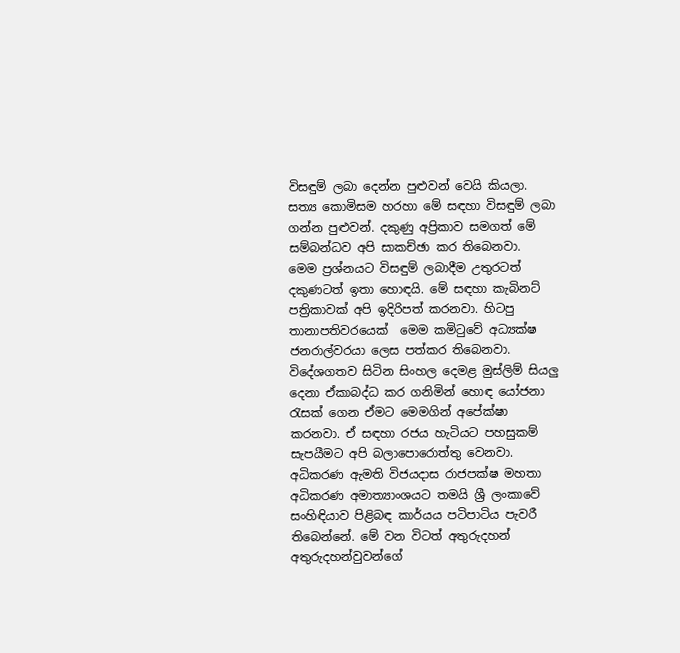විසඳුම් ලබා දෙන්න පුළුවන් වෙයි කියලා. සත්‍ය කොමිසම හරහා මේ සඳහා විසඳුම් ලබා ගන්න පුළුවන්. දකුණු අප්‍රිකාව සමගත් මේ සම්බන්ධව අපි සාකච්ඡා කර තිබෙනවා.
මෙම ප්‍රශ්නයට විසඳුම් ලබාදීම උතුරටත් දකුණටත් ඉතා හොඳයි. මේ සඳහා කැබිනට් පත්‍රිකාවක් අපි ඉදිරිපත් කරනවා. හිටපු තානාපතිවරයෙක්  මෙම කමිටුවේ අධ්‍යක්ෂ ජනරාල්වරයා ලෙස පත්කර තිබෙනවා. විදේශගතව සිටින සිංහල දෙමළ මුස්ලිම් සියලු දෙනා ඒකාබද්ධ කර ගනිමින් හොඳ යෝජනා රැසක් ගෙන ඒමට මෙමගින් අපේක්ෂා කරනවා. ඒ සඳහා රජය හැටියට පහසුකම් සැපයීමට අපි බලාපොරොත්තු වෙනවා.
අධිකරණ ඇමති විජයදාස රාජපක්ෂ මහතා
අධිකරණ අමාත්‍යාංශයට තමයි ශ්‍රී ලංකාවේ සංහිඳියාව පිළිබඳ කාර්යය පටිපාටිය පැවරී තිබෙන්නේ. මේ වන විටත් අතුරුදහන් අතුරුදහන්වුවන්ගේ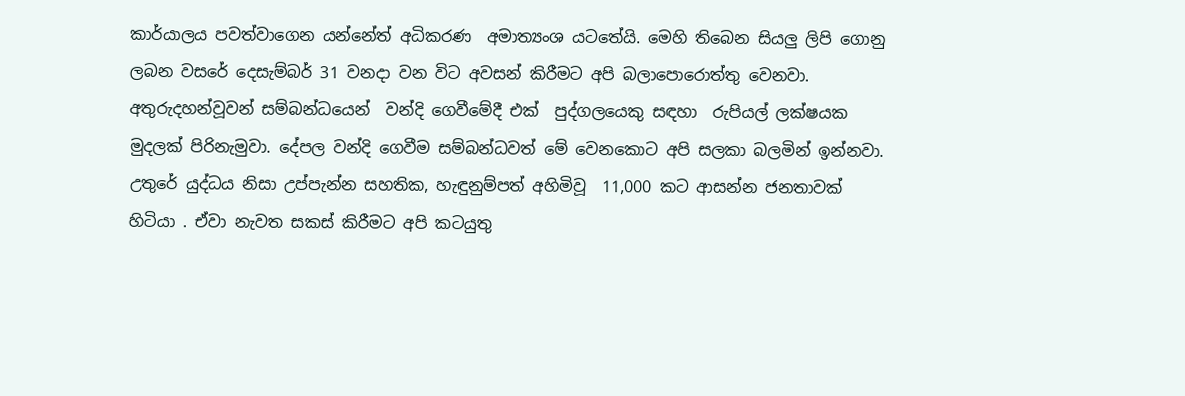කාර්යාලය පවත්වාගෙන යන්නේත් අධිකරණ  අමාත්‍යංශ යටතේයි. මෙහි තිබෙන සියලු ලිපි ගොනු ලබන වසරේ දෙසැම්බර් 31 වනදා වන විට අවසන් කිරීමට අපි බලාපොරොත්තු වෙනවා. අතුරුදහන්වූවන් සම්බන්ධයෙන්  වන්දි ගෙවීමේදී එක්  පුද්ගලයෙකු සඳහා  රුපියල් ලක්ෂයක මුදලක් පිරිනැමුවා. දේපල වන්දි ගෙවීම සම්බන්ධවත් මේ වෙනකොට අපි සලකා බලමින් ඉන්නවා.
උතුරේ යුද්ධය නිසා උප්පැන්න සහතික, හැඳුනුම්පත් අහිමිවූ  11,000 කට ආසන්න ජනතාවක් හිටියා . ඒවා නැවත සකස් කිරීමට අපි කටයුතු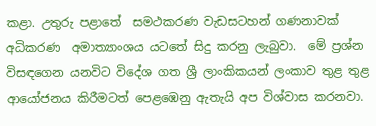කළා. උතුරු පළාතේ  සමථකරණ වැඩසටහන් ගණනාවක් අධිකරණ  අමාත්‍යාංශය යටතේ සිදු කරනු ලැබුවා.  මේ ප්‍රශ්න විසඳගෙන යනවිට විදේශ ගත ශ්‍රී ලාංකිකයන් ලංකාව තුළ තුළ ආයෝජනය කිරීමටත් පෙළඹෙනු ඇතැයි අප විශ්වාස කරනවා.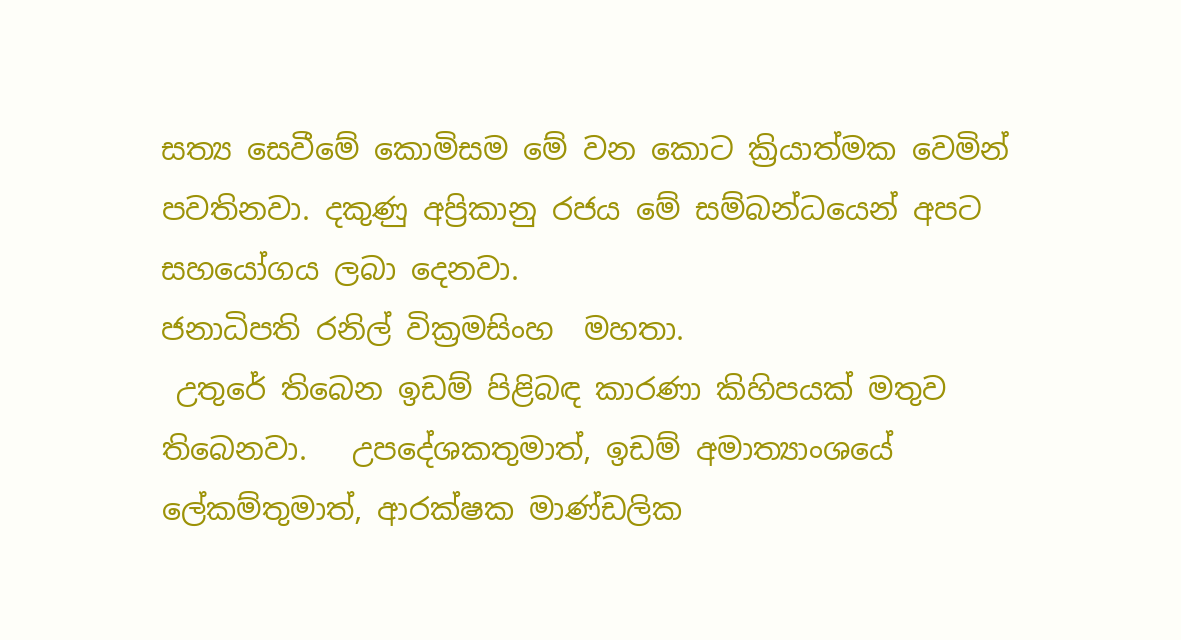සත්‍ය සෙවීමේ කොමිසම මේ වන කොට ක්‍රියාත්මක වෙමින් පවතිනවා. දකුණු අප්‍රිකානු රජය මේ සම්බන්ධයෙන් අපට සහයෝගය ලබා දෙනවා.
ජනාධිපති රනිල් වික්‍රමසිංහ  මහතා.
 උතුරේ තිබෙන ඉඩම් පිළිබඳ කාරණා කිහිපයක් මතුව තිබෙනවා.   උපදේශකතුමාත්, ඉඩම් අමාත්‍යාංශයේ ලේකම්තුමාත්, ආරක්ෂක මාණ්ඩලික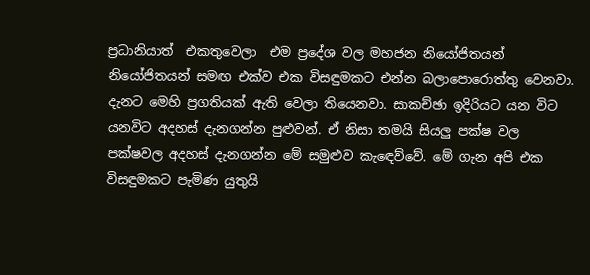ප්‍රධානියාත්  එකතුවෙලා  එම ප්‍රදේශ වල මහජන නියෝජිතයන් නියෝජිතයන් සමඟ එක්ව එක විසඳුමකට එන්න බලාපොරොත්තු වෙනවා. දැනට මෙහි ප්‍රගතියක් ඇති වෙලා තියෙනවා. සාකච්ඡා ඉදිරියට යන විට යනවිට අදහස් දැනගන්න පුළුවන්. ඒ නිසා තමයි සියලු පක්ෂ වල  පක්ෂවල අදහස් දැනගන්න මේ සමුළුව කැඳෙව්වේ. මේ ගැන අපි එක විසඳුමකට පැමිණ යුතුයි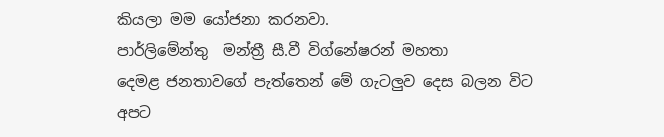කියලා මම යෝජනා කරනවා.
පාර්ලිමේන්තු  මන්ත්‍රී සී.වී විග්නේෂරන් මහතා
දෙමළ ජනතාවගේ පැත්තෙන් මේ ගැටලුව දෙස බලන විට අපට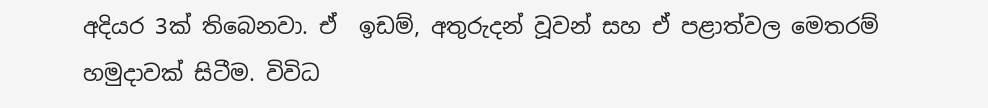අදියර 3ක් තිබෙනවා. ඒ  ඉඩම්, අතුරුදන් වූවන් සහ ඒ පළාත්වල මෙතරම් හමුදාවක් සිටීම. විවිධ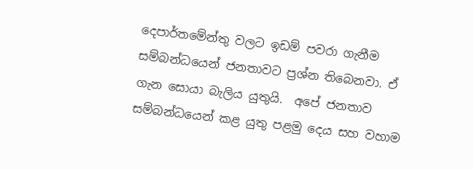දෙපාර්තමේන්තු වලට ඉඩම් පවරා ගැනීම සම්බන්ධයෙන් ජනතාවට ප්‍රශ්න තිබෙනවා. ඒ ගැන සොයා බැලිය යුතුයි.  අපේ ජනතාව සම්බන්ධයෙන් කළ යුතු පළමු දෙය සහ වහාම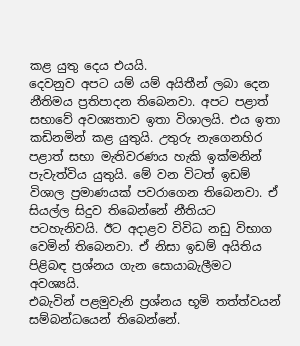කළ යුතු දෙය එයයි.
දෙවනුව අපට යම් යම් අයිතීන් ලබා දෙන නීතිමය ප්‍රතිපාදන තිබෙනවා. අපට පළාත් සභාවේ අවශ්‍යතාව ඉතා විශාලයි. එය ඉතා කඩිනමින් කළ යුතුයි. උතුරු නැගෙනහිර පළාත් සභා මැතිවරණය හැකි ඉක්මනින් පැවැත්විය යුතුයි. මේ වන විටත් ඉඩම් විශාල ප්‍රමාණයක් පවරාගෙන තිබෙනවා. ඒ සියල්ල සිදුව තිබෙන්නේ නීතියට පටහැනිවයි. ඊට අදාළව විවිධ නඩු විභාග වෙමින් තිබෙනවා. ඒ නිසා ඉඩම් අයිතිය පිළිබඳ ප්‍රශ්නය ගැන සොයාබැලීමට අවශ්‍යයි.
එබැවින් පළමුවැනි ප්‍රශ්නය භූමි තත්ත්වයන් සම්බන්ධයෙන් තිබෙන්නේ.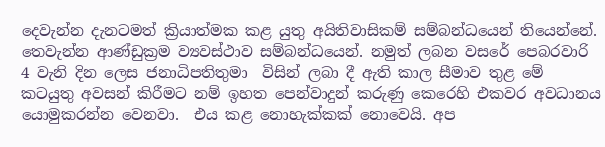දෙවැන්න දැනටමත් ක්‍රියාත්මක කළ යුතු අයිතිවාසිකම් සම්බන්ධයෙන් තියෙන්නේ. තෙවැන්න ආණ්ඩුක්‍රම ව්‍යවස්ථාව සම්බන්ධයෙන්. නමුත් ලබන වසරේ පෙබරවාරි 4 වැනි දින ලෙස ජනාධිපතිතුමා  විසින් ලබා දී ඇති කාල සීමාව තුළ මේ කටයුතු අවසන් කිරීමට නම් ඉහත පෙන්වාදුන් කරුණු කෙරෙහි එකවර අවධානය යොමුකරන්න වෙනවා.  එය කළ නොහැක්කක් නොවෙයි. අප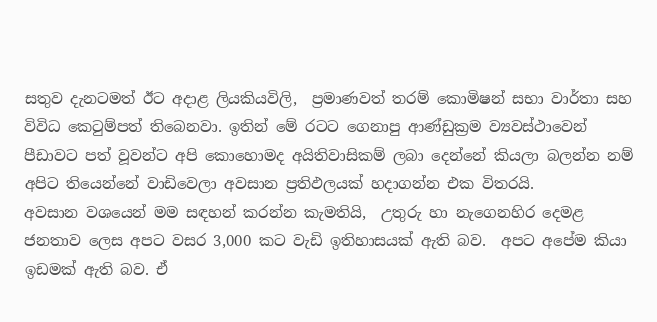සතුව දැනටමත් ඊට අදාළ ලියකියවිලි,  ප්‍රමාණවත් තරම් කොමිෂන් සභා වාර්තා සහ විවිධ කෙටුම්පත් තිබෙනවා. ඉතින් මේ රටට ගෙනාපු ආණ්ඩුක්‍රම ව්‍යවස්ථාවෙන් පීඩාවට පත් වූවන්ට අපි කොහොමද අයිතිවාසිකම් ලබා දෙන්නේ කියලා බලන්න නම් අපිට තියෙන්නේ වාඩිවෙලා අවසාන ප්‍රතිඵලයක් හදාගන්න එක විතරයි.
අවසාන වශයෙන් මම සඳහන් කරන්න කැමතියි,  උතුරු හා නැගෙනහිර දෙමළ ජනතාව ලෙස අපට වසර 3,000 කට වැඩි ඉතිහාසයක් ඇති බව.  අපට අපේම කියා ඉඩමක් ඇති බව. ඒ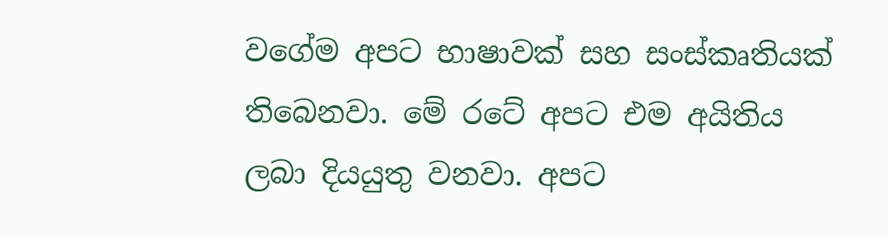වගේම අපට භාෂාවක් සහ සංස්කෘතියක් තිබෙනවා. මේ රටේ අපට එම අයිතිය ලබා දියයුතු වනවා. අපට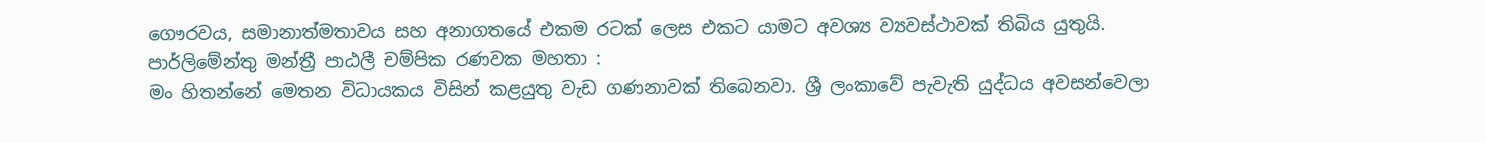ගෞරවය, සමානාත්මතාවය සහ අනාගතයේ එකම රටක් ලෙස එකට යාමට අවශ්‍ය ව්‍යවස්ථාවක් තිබිය යුතුයි.
පාර්ලිමේන්තු මන්ත්‍රී පාඨලී චම්පික රණවක මහතා :
මං හිතන්නේ මෙතන විධායකය විසින් කළයුතු වැඩ ගණනාවක් තිබෙනවා. ශ්‍රී ලංකාවේ පැවැති යුද්ධය අවසන්වෙලා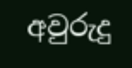අවුරුදු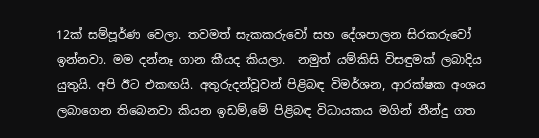12ක් සම්පූර්ණ වෙලා. තවමත් සැකකරුවෝ සහ දේශපාලන සිරකරුවෝ ඉන්නවා. මම දන්නෑ ගාන කීයද කියලා.  නමුත් යම්කිසි විසඳුමක් ලබාදිය යුතුයි. අපි ඊට එකඟයි. අතුරුදන්වූවන් පිළිබඳ විමර්ශන, ආරක්ෂක අංශය ලබාගෙන තිබෙනවා කියන ඉඩම්,මේ පිළිබඳ විධායකය මගින් තීන්දු ගත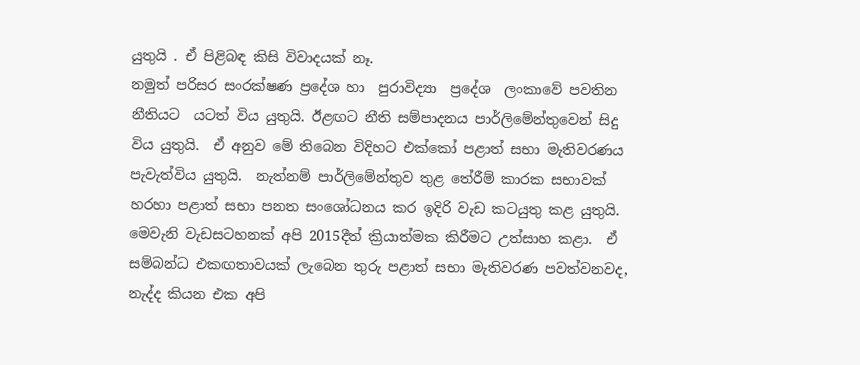යුතුයි . ඒ පිළිබඳ කිසි විවාදයක් නෑ.
නමුත් පරිසර සංරක්ෂණ ප්‍රදේශ හා  පුරාවිද්‍යා  ප්‍රදේශ  ලංකාවේ පවතින නීතියට  යටත් විය යුතුයි. ඊළඟට නීති සම්පාදනය පාර්ලිමේන්තුවෙන් සිදු විය යුතුයි.  ඒ අනුව මේ තිබෙන විදිහට එක්කෝ පළාත් සභා මැතිවරණය පැවැත්විය යුතුයි.  නැත්නම් පාර්ලිමේන්තුව තුළ තේරීම් කාරක සභාවක් හරහා පළාත් සභා පනත සංශෝධනය කර ඉදිරි වැඩ කටයුතු කළ යුතුයි.
මෙවැනි වැඩසටහනක් අපි 2015දීත් ක්‍රියාත්මක කිරීමට උත්සාහ කළා.  ඒ සම්බන්ධ එකඟතාවයක් ලැබෙන තුරු පළාත් සභා මැතිවරණ පවත්වනවද, නැද්ද කියන එක අපි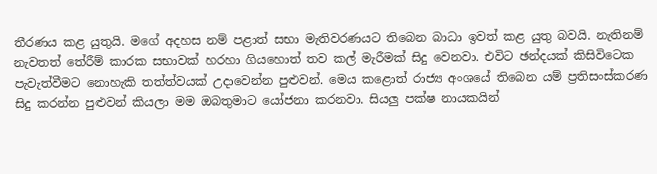තීරණය කළ යුතුයි. මගේ අදහස නම් පළාත් සභා මැතිවරණයට තිබෙන බාධා ඉවත් කළ යුතු බවයි. නැතිනම්  නැවතත් තේරීම් කාරක සභාවක් හරහා ගියහොත් තව කල් මැරීමක් සිදු වෙනවා. එවිට ඡන්දයක් කිසිවිටෙක පැවැත්වීමට නොහැකි තත්ත්වයක් උදාවෙන්න පුළුවන්. මෙය ක‍ළොත් රාජ්‍ය අංශයේ තිබෙන යම් ප්‍රතිසංස්කරණ සිදු කරන්න පුළුවන් කියලා මම ඔබතුමාට යෝජනා කරනවා. සියලු පක්ෂ නායකයින්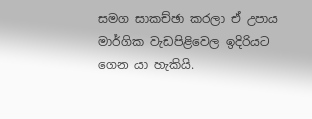සමග සාකච්ඡා කරලා ඒ උපාය මාර්ගික වැඩපිළිවෙල ඉදිරියට ගෙන යා හැකියි.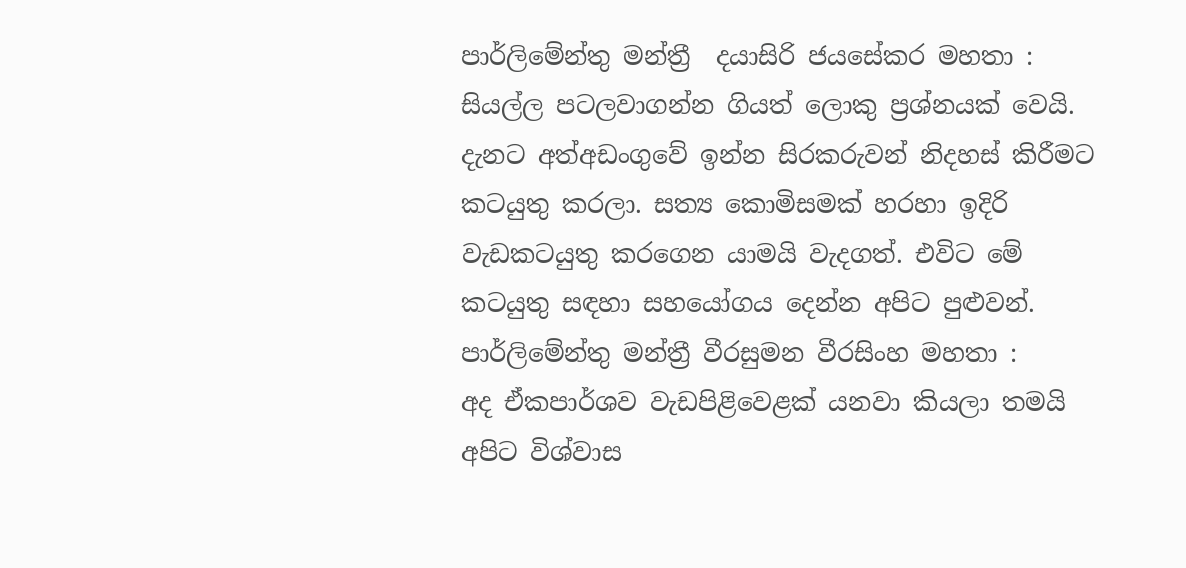පාර්ලිමේන්තු මන්ත්‍රී  දයාසිරි ජයසේකර මහතා :
සියල්ල පටලවාගන්න ගියත් ලොකු ප්‍රශ්නයක් වෙයි. දැනට අත්අඩංගුවේ ඉන්න සිරකරුවන් නිදහස් කිරීමට කටයුතු කරලා. සත්‍ය කොමිසමක් හරහා ඉදිරි වැඩකටයුතු කරගෙන යාමයි වැදගත්. එවිට මේ කටයුතු සඳහා සහයෝගය දෙන්න අපිට පුළුවන්.
පාර්ලිමේන්තු මන්ත්‍රී වීරසුමන වීරසිංහ මහතා :
අද ඒකපාර්ශව වැඩපිළිවෙළක් යනවා කියලා තමයි අපිට විශ්වාස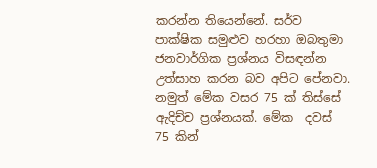කරන්න තියෙන්නේ. සර්ව පාක්ෂික සමුළුව හරහා ඔබතුමා ජනවාර්ගික ප්‍රශ්නය විසඳන්න උත්සාහ කරන බව අපිට පේනවා. නමුත් මේක වසර 75 ක් තිස්සේ ඇදිච්ච ප්‍රශ්නයක්. මේක  දවස් 75 කින්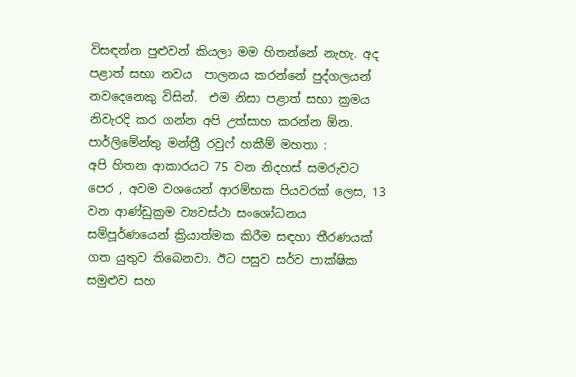විසඳන්න පුළුවන් කියලා මම හිතන්නේ නැහැ. අද පළාත් සභා නවය  පාලනය කරන්නේ පුද්ගලයන් නවදෙනෙකු විසින්.  එම නිසා පළාත් සභා ක්‍රමය නිවැරදි කර ගන්න අපි උත්සාහ කරන්න ඕන.
පාර්ලිමේන්තු මන්ත්‍රී රවුෆ් හකීම් මහතා :
අපි හිතන ආකාරයට 75 වන නිදහස් සමරුවට පෙර , අවම වශයෙන් ආරම්භක පියවරක් ලෙස, 13 වන ආණ්ඩුක්‍රම ව්‍යවස්ථා සංශෝධනය සම්පූර්ණයෙන් ක්‍රියාත්මක කිරීම සඳහා තීරණයක් ගත යුතුව තිබෙනවා. ඊට පසුව සර්ව පාක්ෂික සමුළුව සහ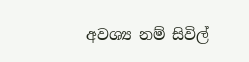අවශ්‍ය නම් සිවිල්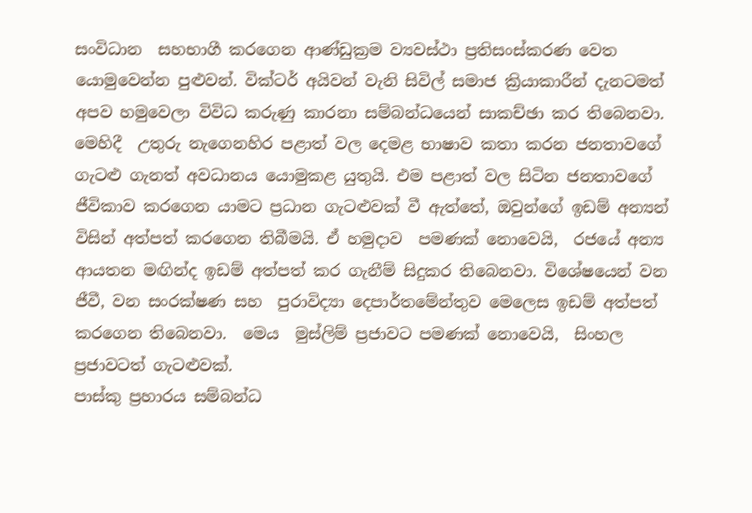සංවිධාන  සහභාගී කරගෙන ආණ්ඩුක්‍රම ව්‍යවස්ථා ප්‍රතිසංස්කරණ වෙත යොමුවෙන්න පුළුවන්. වික්ටර් අයිවන් වැනි සිවිල් සමාජ ක්‍රියාකාරීන් දැනටමත් අපව හමුවෙලා විවිධ කරුණු කාරනා සම්බන්ධයෙන් සාකච්ඡා කර තිබෙනවා.
මෙහිදී  උතුරු නැගෙනහිර පළාත් වල දෙමළ භාෂාව කතා කරන ජනතාවගේ ගැටළු ගැනත් අවධානය යොමුකළ යුතුයි. එම පළාත් වල සිටින ජනතාවගේ ජීවිකාව කරගෙන යාමට ප්‍රධාන ගැටළුවක් වී ඇත්තේ, ඔවුන්ගේ ඉඩම් අන්‍යන් විසින් අත්පත් කරගෙන තිබීමයි. ඒ හමුදාව  පමණක් නොවෙයි,  රජයේ අන්‍ය ආයතන මඟින්ද ඉඩම් අත්පත් කර ගැනීම් සිදුකර තිබෙනවා. විශේෂයෙන් වන ජීවී, වන සංරක්ෂණ සහ  පුරාවිද්‍යා දෙපාර්තමේන්තුව මෙලෙස ඉඩම් අත්පත් කරගෙන තිබෙනවා.  මෙය  මුස්ලිම් ප්‍රජාවට පමණක් නොවෙයි,  සිංහල ප්‍රජාවටත් ගැටළුවක්.
පාස්කු ප්‍රහාරය සම්බන්ධ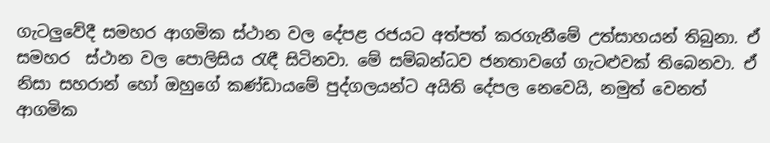ගැටලුවේදී සමහර ආගමික ස්ථාන වල දේපළ රජයට අත්පත් කරගැනීමේ උත්සාහයන් තිබුනා. ඒ සමහර  ස්ථාන වල පොලිසිය රැඳී සිටිනවා. මේ සම්බන්ධව ජනතාවගේ ගැටළුවක් තිබෙනවා. ඒ නිසා සහරාන් හෝ ඔහුගේ කණ්ඩායමේ පුද්ගලයන්ට අයිති දේපල නෙවෙයි, නමුත් වෙනත් ආගමික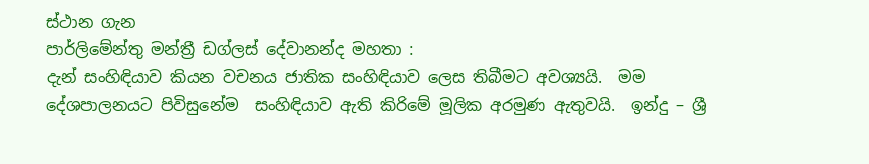ස්ථාන ගැන
පාර්ලිමේන්තු මන්ත්‍රී ඩග්ලස් දේවානන්ද මහතා :
දැන් සංහිඳියාව කියන වචනය ජාතික සංහිඳියාව ලෙස තිබීමට අවශ්‍යයි.  මම දේශපාලනයට පිවිසුනේම  සංහිඳියාව ඇති කිරිමේ මූලික අරමුණ ඇතුවයි.  ඉන්දු – ශ්‍රී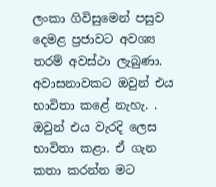ලංකා ගිවිසුමෙන් පසුව දෙමළ ප්‍රජාවට අවශ්‍ය තරම් අවස්ථා ලැබුණා. අවාසනාවකට ඔවුන් එය භාවිතා කළේ නැහැ. . ඔවුන් එය වැරදි ලෙස භාවිතා කළා. ඒ ගැන කතා කරන්න මට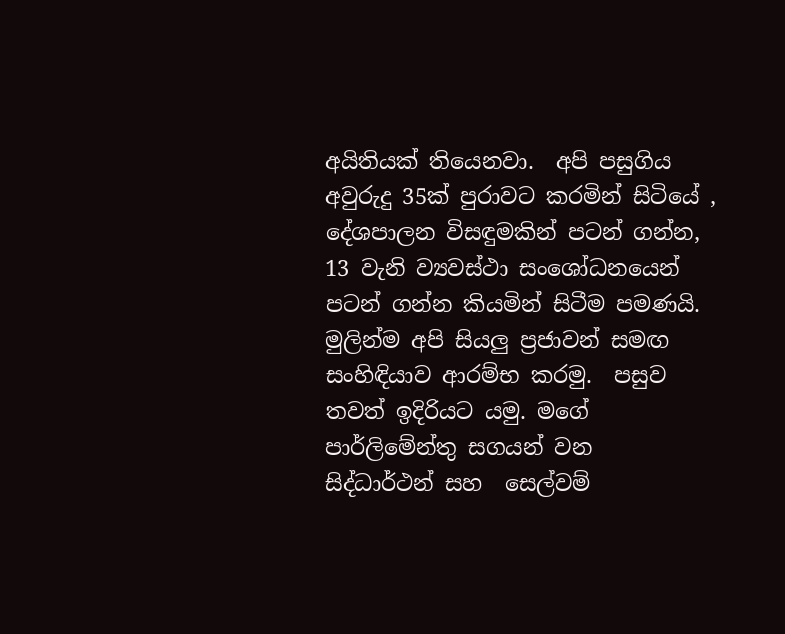අයිතියක් තියෙනවා.  අපි පසුගිය අවුරුදු 35ක් පුරාවට කරමින් සිටියේ ,  දේශපාලන විසඳුමකින් පටන් ගන්න, 13 වැනි ව්‍යවස්ථා සංශෝධනයෙන් පටන් ගන්න කියමින් සිටීම පමණයි.
මුලින්ම අපි සියලු ප්‍රජාවන් සමඟ සංහිඳියාව ආරම්භ කරමු.  පසුව තවත් ඉදිරියට යමු. මගේ පාර්ලිමේන්තු සගයන් වන   සිද්ධාර්ථන් සහ  සෙල්වම්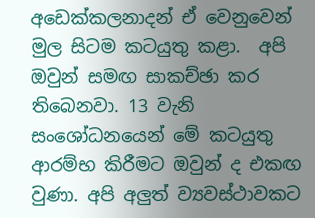අඩෙක්කලනාදන් ඒ වෙනුවෙන් මුල සිටම කටයුතු කළා.  අපි ඔවුන් සමඟ සාකච්ඡා කර තිබෙනවා. 13 වැනි සංශෝධනයෙන් මේ කටයුතු  ආරම්භ කිරීමට ඔවුන් ද එකඟ වුණා. අපි අලුත් ව්‍යවස්ථාවකට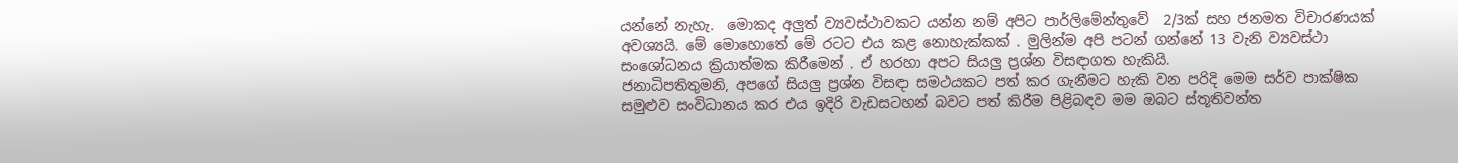යන්නේ නැහැ.  මොකද අලුත් ව්‍යවස්ථාවකට යන්න නම් අපිට පාර්ලිමේන්තුවේ  2/3ක් සහ ජනමත විචාරණයක් අවශ්‍යයි. මේ මොහොතේ මේ රටට එය කළ නොහැක්කක් . මුලින්ම අපි පටන් ගන්නේ 13 වැනි ව්‍යවස්ථා සංශෝධනය ක්‍රියාත්මක කිරීමෙන් . ඒ හරහා අපට සියලු ප්‍රශ්න විසඳාගත හැකියි.
ජනාධිපතිතුමනි, අපගේ සියලු ප්‍රශ්න විසඳා සමථයකට පත් කර ගැනීමට හැකි වන පරිදි මෙම සර්ව පාක්ෂික සමුළුව සංවිධානය කර එය ඉදිරි වැඩසටහන් බවට පත් කිරීම පිළිබඳව මම ඔබට ස්තූතිවන්ත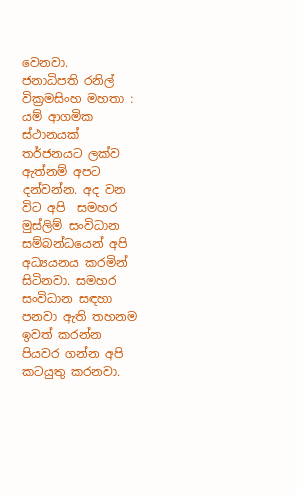වෙනවා.
ජනාධිපති රනිල් වික්‍රමසිංහ මහතා :
යම් ආගමික ස්ථානයක්  තර්ජනයට ලක්ව ඇත්නම් අපට දන්වන්න. අද වන විට අපි  සමහර මුස්ලිම් සංවිධාන සම්බන්ධයෙන් අපි අධ්‍යයනය කරමින් සිටිනවා. සමහර සංවිධාන සඳහා පනවා ඇති තහනම ඉවත් කරන්න පියවර ගන්න අපි කටයුතු කරනවා.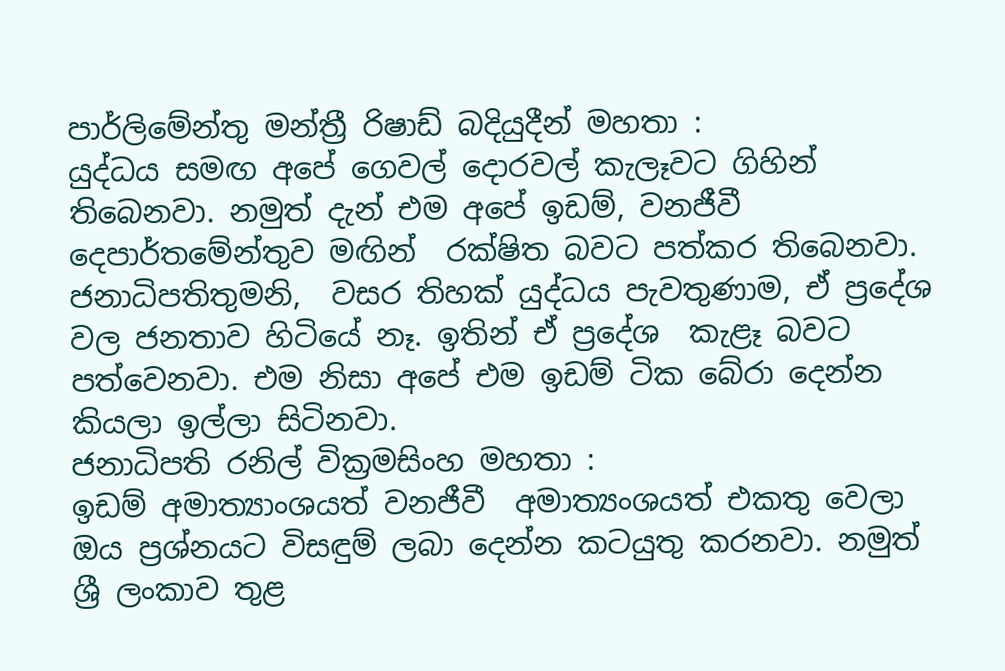පාර්ලිමේන්තු මන්ත්‍රී රිෂාඩ් බදියුදීන් මහතා :
යුද්ධය සමඟ අපේ ගෙවල් දොරවල් කැලෑවට ගිහින් තිබෙනවා. නමුත් දැන් එම අපේ ඉඩම්, වනජීවී දෙපාර්තමේන්තුව මඟින්  රක්ෂිත බවට පත්කර තිබෙනවා.  ජනාධිපතිතුමනි,  වසර තිහක් යුද්ධය පැවතුණාම, ඒ ප්‍රදේශ වල ජනතාව හිටියේ නෑ. ඉතින් ඒ ප්‍රදේශ  කැළෑ බවට පත්වෙනවා. එම නිසා අපේ එම ඉඩම් ටික බේරා දෙන්න කියලා ඉල්ලා සිටිනවා.
ජනාධිපති රනිල් වික්‍රමසිංහ මහතා :
ඉඩම් අමාත්‍යාංශයත් වනජීවී  අමාත්‍යංශයත් එකතු වෙලා   ඔය ප්‍රශ්නයට විසඳුම් ලබා දෙන්න කටයුතු කරනවා. නමුත් ශ්‍රී ලංකාව තුළ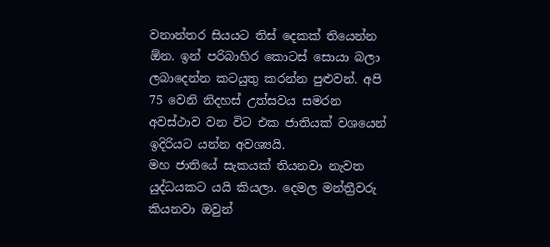වනාන්තර සියයට තිස් දෙකක් තියෙන්න ඕන. ඉන් පරිබාහිර කොටස් සොයා බලා ලබාදෙන්න කටයුතු කරන්න පුළුවන්. අපි  75 වෙනි නිදහස් උත්සවය සමරන අවස්ථාව වන විට එක ජාතියක් වශයෙන් ඉදිරියට යන්න අවශ්‍යයි.
මහ ජාතියේ සැකයක් තියනවා නැවත යුද්ධයකට යයි කියලා. දෙමල මන්ත්‍රීවරු කියනවා ඔවුන්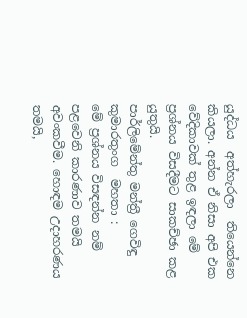යුද්ධය  අත්හැරලා  තියෙන්නෙ කියලා. අන්න ඒ නිසා අපි එක වේදිකාවක් තුළ ඉඳලා මේ ප්‍රශ්නය විසදීමට සාකච්ඡා කළ යුතුයි.
පාර්ලිමේන්තු මන්ත්‍රී ගෙවිඳු කුමාරතුංග  මහතා :
මේ ප්‍රශ්නය විසඳන්න නම් පළවෙනි කාරණාව තමයි අවංකවීම. හොඳම උදාහරණය තමයි,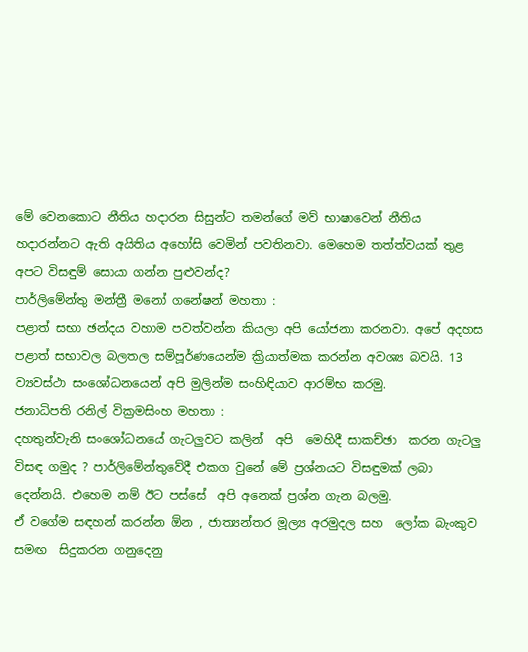මේ වෙනකොට නීතිය හදාරන සිසුන්ට තමන්ගේ මව් භාෂාවෙන් නීතිය හදාරන්නට ඇති අයිතිය අහෝසි වෙමින් පවතිනවා. මෙහෙම තත්ත්වයක් තුළ අපට විසඳුම් සොයා ගන්න පුළුවන්ද?
පාර්ලිමේන්තු මන්ත්‍රී මනෝ ගනේෂන් මහතා :
පළාත් සභා ඡන්දය වහාම පවත්වන්න කියලා අපි යෝජනා කරනවා. අපේ අදහස පළාත් සභාවල බලතල සම්පූර්ණයෙන්ම ක්‍රියාත්මක කරන්න අවශ්‍ය බවයි. 13 ව්‍යවස්ථා සංශෝධනයෙන් අපි මුලින්ම සංහිඳියාව ආරම්භ කරමු.
ජනාධිපති රනිල් වික්‍රමසිංහ මහතා :
දහතුන්වැනි සංශෝධනයේ ගැටලුවට කලින්  අපි  මෙහිදී සාකච්ඡා  කරන ගැටලු විසඳ ගමුද ? පාර්ලිමේන්තුවේදී එකග වුනේ මේ ප්‍රශ්නයට විසඳුමක් ලබා දෙන්නයි. එහෙම නම් ඊට පස්සේ  අපි අනෙක් ප්‍රශ්න ගැන බලමු.
ඒ වගේම සඳහන් කරන්න ඕන , ජාත්‍යන්තර මූල්‍ය අරමුදල සහ  ලෝක බැංකුව සමඟ  සිදුකරන ගනුදෙනු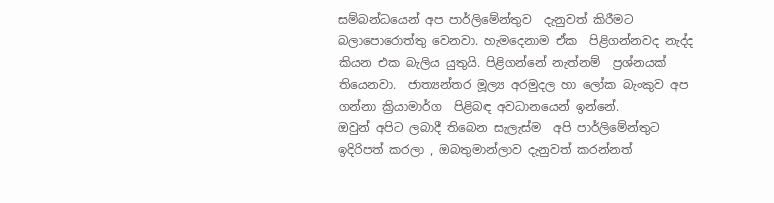සම්බන්ධයෙන් අප පාර්ලිමේන්තුව  දැනුවත් කිරීමට බලාපොරොත්තු වෙනවා. හැමදෙනාම ඒක  පිළිගන්නවද නැද්ද කියන එක බැලිය යුතුයි. පිළිගන්නේ නැත්නම්  ප්‍රශ්නයක් තියෙනවා.  ජාත්‍යන්තර මූල්‍ය අරමුදල හා ලෝක බැංකුව අප  ගන්නා ක්‍රියාමාර්ග  පිළිබඳ අවධානයෙන් ඉන්නේ.
ඔවුන් අපිට ලබාදී තිබෙන සැලැස්ම  අපි පාර්ලිමේන්තුට ඉදිරිපත් කරලා , ඔබතුමාන්ලාව දැනුවත් කරන්නත්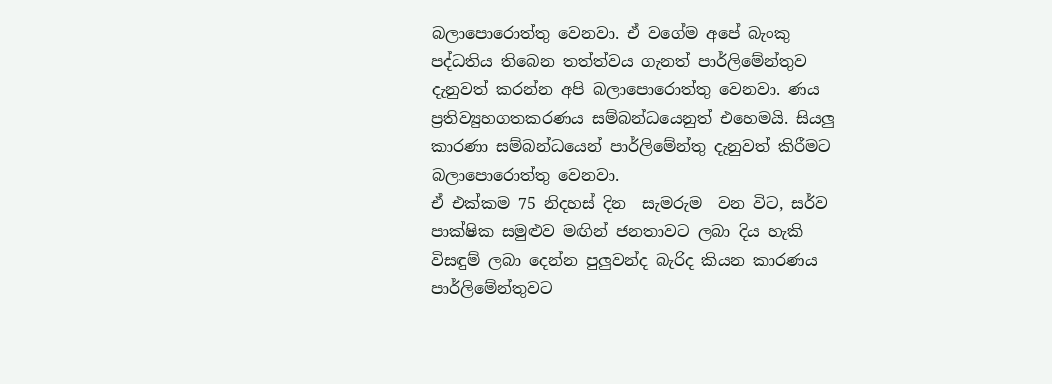බලාපොරොත්තු වෙනවා. ඒ වගේම අපේ බැංකු පද්ධතිය තිබෙන තත්ත්වය ගැනත් පාර්ලිමේන්තුව දැනුවත් කරන්න අපි බලාපොරොත්තු වෙනවා. ණය  ප්‍රතිව්‍යුහගතකරණය සම්බන්ධයෙනුත් එහෙමයි. සියලු කාරණා සම්බන්ධයෙන් පාර්ලිමේන්තු දැනුවත් කිරීමට බලාපොරොත්තු වෙනවා.
ඒ එක්කම 75 නිදහස් දින  සැමරුම  වන විට, සර්ව පාක්ෂික සමුළුව මඟින් ජනතාවට ලබා දිය හැකි විසඳුම් ලබා දෙන්න පුලුවන්ද බැරිද කියන කාරණය පාර්ලිමේන්තුවට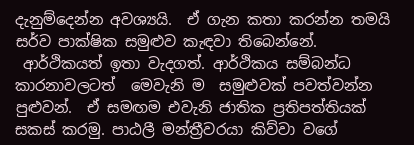දැනුම්දෙන්න අවශ්‍යයි.  ඒ ගැන කතා කරන්න තමයි සර්ව පාක්ෂික සමුළුව කැඳවා තිබෙන්නේ.
 ආර්ථිකයත් ඉතා වැදගත්. ආර්ථිකය සම්බන්ධ කාරනාවලටත්  මෙවැනි ම  සමුළුවක් පවත්වන්න පුළුවන්.  ඒ සමඟම එවැනි ජාතික ප්‍රතිපත්තියක් සකස් කරමු. පාඨලී මන්ත්‍රීවරයා කිව්වා වගේ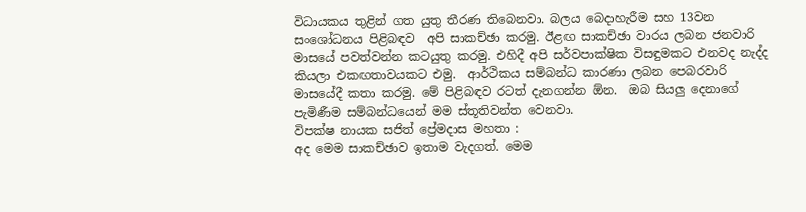විධායකය තුළින් ගත යුතු තීරණ තිබෙනවා. බලය බෙදාහැරීම සහ 13වන සංශෝධනය පිළිබඳව  අපි සාකච්ඡා කරමු. ඊළඟ සාකච්ඡා වාරය ලබන ජනවාරි මාසයේ පවත්වන්න කටයුතු කරමු. එහිදී අපි සර්වපාක්ෂික විසඳුමකට එනවද නැද්ද කියලා එකඟතාවයකට එමු.  ආර්ථිකය සම්බන්ධ කාරණා ලබන පෙබරවාරි මාසයේදී කතා කරමු. මේ පිළිබඳව රටත් දැනගන්න ඕන.  ඔබ සියලු දෙනාගේ පැමිණීම සම්බන්ධයෙන් මම ස්තූතිවන්ත වෙනවා.
විපක්ෂ නායක සජිත් ප්‍රේමදාස මහතා :
අද මෙම සාකච්ඡාව ඉතාම වැදගත්. මෙම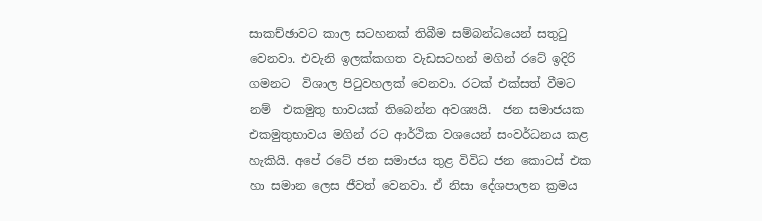සාකච්ඡාවට කාල සටහනක් තිබීම සම්බන්ධයෙන් සතුටු වෙනවා. එවැනි ඉලක්කගත වැඩසටහන් මගින් රටේ ඉදිරි ගමනට  විශාල පිටුවහලක් වෙනවා. රටක් එක්සත් වීමට නම්  එකමුතු භාවයක් තිබෙන්න අවශ්‍යයි.  ජන සමාජයක එකමුතුභාවය මගින් රට ආර්ථික වශයෙන් සංවර්ධනය කළ හැකියි. අපේ රටේ ජන සමාජය තුළ විවිධ ජන කොටස් එක හා සමාන ලෙස ජීවත් වෙනවා. ඒ නිසා දේශපාලන ක්‍රමය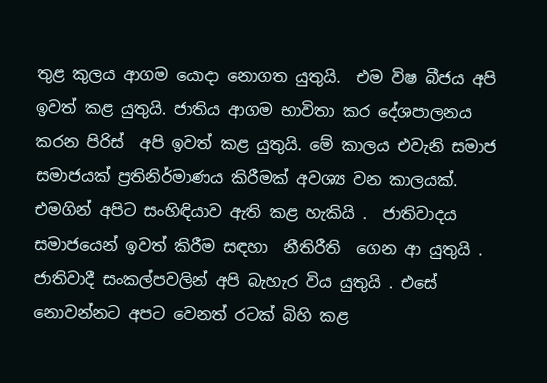තුළ කුලය ආගම යොදා නොගත යුතුයි.  එම විෂ බීජය අපි ඉවත් කළ යුතුයි. ජාතිය ආගම භාවිතා කර දේශපාලනය කරන පිරිස්  අපි ඉවත් කළ යුතුයි. මේ කාලය එවැනි සමාජ සමාජයක් ප්‍රතිනිර්මාණය කිරීමක් අවශ්‍ය වන කාලයක්. එමගින් අපිට සංහිඳියාව ඇති කළ හැකියි .  ජාතිවාදය සමාජයෙන් ඉවත් කිරීම සඳහා  නීතිරීති  ගෙන ආ යුතුයි .  ජාතිවාදී සංකල්පවලින් අපි බැහැර විය යුතුයි . එසේ නොවන්නට අපට වෙනත් රටක් බිහි කළ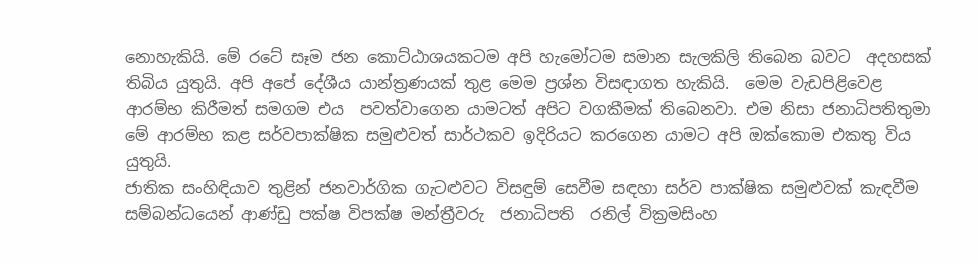නොහැකියි. මේ රටේ සෑම ජන කොට්ඨාශයකටම අපි හැමෝටම සමාන සැලකිලි තිබෙන බවට  අදහසක් තිබිය යුතුයි. අපි අපේ දේශීය යාන්ත්‍රණයක් තුළ මෙම ප්‍රශ්න විසඳාගත හැකියි.  මෙම වැඩපිළිවෙළ  ආරම්භ කිරීමත් සමගම එය  පවත්වාගෙන යාමටත් අපිට වගකීමක් තිබෙනවා. එම නිසා ජනාධිපතිතුමා මේ ආරම්භ කළ සර්වපාක්ෂික සමුළුවත් සාර්ථකව ඉදිරියට කරගෙන යාමට අපි ඔක්කොම එකතු විය යුතුයි.
ජාතික සංහිඳියාව තුළින් ජනවාර්ගික ගැටළුවට විසඳුම් සෙවීම සඳහා සර්ව පාක්ෂික සමුළුවක් කැඳවීම සම්බන්ධයෙන් ආණ්ඩු පක්ෂ විපක්ෂ මන්ත්‍රීවරු  ජනාධිපති  රනිල් වික්‍රමසිංහ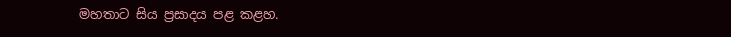මහතාට සිය ප්‍රසාදය පළ කළහ.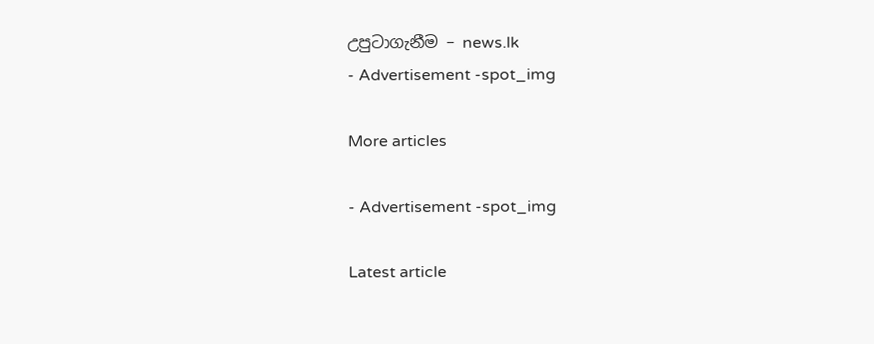උපුටාගැනීම – news.lk
- Advertisement -spot_img

More articles

- Advertisement -spot_img

Latest article